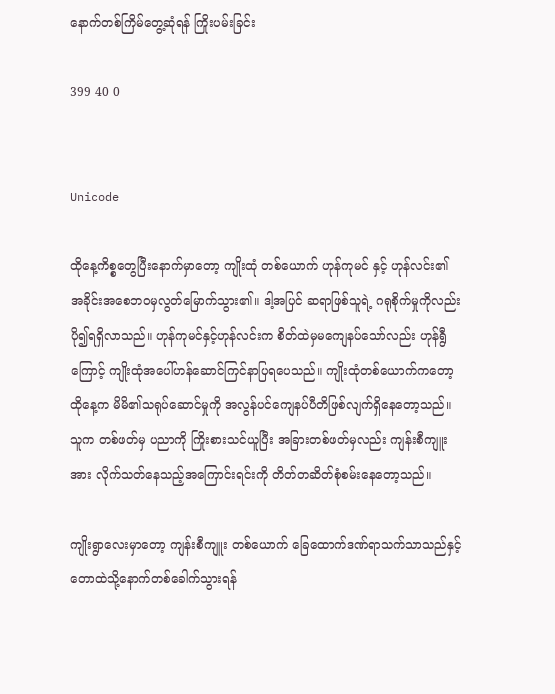နောက်တစ်ကြိမ်တွေ့ဆုံရန် ကြိုးပမ်းခြင်း

399 40 0


Unicode

ထိုနေ့ကိစ္စတွေပြီးနောက်မှာတော့ ကျိုးထုံ တစ်ယောက် ဟုန်ကုမင် နှင့် ဟုန်လင်း၏ အခိုင်းအစေဘဝမှလွတ်မြောက်သွား၏။ ဒါ့အပြင် ဆရာဖြစ်သူရဲ့ ဂရုစိုက်မှုကိုလည်း ပို၍ရရှိလာသည်။ ဟုန်ကုမင်နှင့်ဟုန်လင်းက စိတ်ထဲမှမကျေနပ်သော်လည်း ဟုန်ရွီ ကြောင့် ကျိုးထုံအပေါ်ဟန်ဆောင်ကြင်နာပြရပေသည်။ ကျိုးထုံတစ်ယောက်ကတော့ ထိုနေ့က မိမိ၏သရုပ်ဆောင်မှုကို အလွန်ပင်ကျေနပ်ပီတိဖြစ်လျက်ရှိနေတော့သည်။ သူက တစ်ဖတ်မှ ပညာကို ကြိုးစားသင်ယူပြီး အခြားတစ်ဖတ်မှလည်း ကျန်းစီကျူးအား လိုက်သတ်နေသည့်အကြောင်းရင်းကို တိတ်တဆိတ်စုံစမ်းနေတော့သည်။

ကျိုးရွာလေးမှာတော့ ကျန်းစီကျူး တစ်ယောက် ခြေထောက်ဒဏ်ရာသက်သာသည်နှင့် တောထဲသို့နောက်တစ်ခေါက်သွားရန်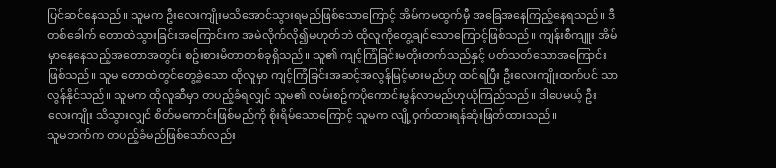ပြင်ဆင်နေသည်။ သူမက ဦးလေးကျိုးမသိအောင်သွားရမည်ဖြစ်သောကြောင့် အိမ်ကမထွက်မှီ အခြေအနေကြည့်နေရသည်။ ဒီတစ်ခေါက် တောထဲသွားခြင်းအကြောင်းက အမဲလိုက်လို၍မဟုတ်ဘဲ ထိုလူကိုတွေ့ချင်သောကြောင့်ဖြစ်သည်။ ကျန်းစီကျူး အိမ်မှာနေနေသည့်အတောအတွင်း စဥ်းစားမိတာတစ်ခုရှိသည်။ သူ၏ ကျင့်ကြံခြင်းမတိုးတက်သည်နှင့် ပတ်သတ်သောအကြောင်းဖြစ်သည်။ သူမ တောထဲတွင်တွေ့ခဲ့သော ထိုလူမှာ ကျင့်ကြံခြင်းအဆင့်အလွန်မြင့်မားမည်ဟု ထင်ရပြီး ဦးလေးကျိုးထက်ပင် သာလွန်နိုင်သည်။ သူမက ထိုလူဆီမှာ တပည့်ခံရလျှင် သူမ၏ လမ်းစဥ်ကပိုကောင်းမွန်လာမည်ဟုယုံကြည်သည်။ ဒါပေမယ့် ဦးလေးကျိုး သိသွားလျှင် စိတ်မကောင်းဖြစ်မည်ကို စိုးရိမ်သောကြောင့် သူမက လျို့ဝှက်ထားရန်ဆုံးဖြတ်ထားသည်။
သူမဘက်က တပည့်ခံမည်ဖြစ်သော်လည်း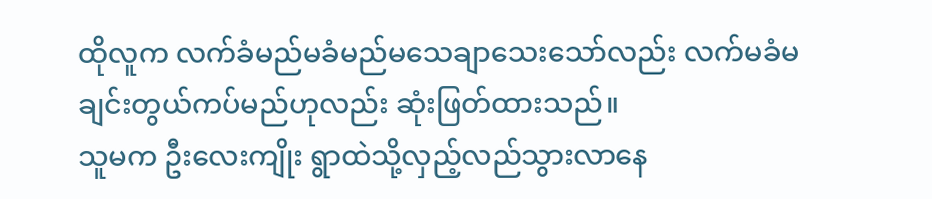ထိုလူက လက်ခံမည်မခံမည်မသေချာသေးသော်လည်း လက်မခံမချင်းတွယ်ကပ်မည်ဟုလည်း ဆုံးဖြတ်ထားသည်။
သူမက ဦးလေးကျိုး ရွာထဲသို့လှည့်လည်သွားလာနေ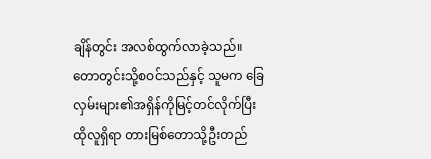ချိန်တွင်း အလစ်ထွက်လာခဲ့သည်။ တောတွင်းသို့စဝင်သည်နှင့် သူမက ခြေလှမ်းများ၏အရှိန်ကိုမြင့်တင်လိုက်ပြီး ထိုလူရှိရာ တားမြစ်တောသို့ဦးတည်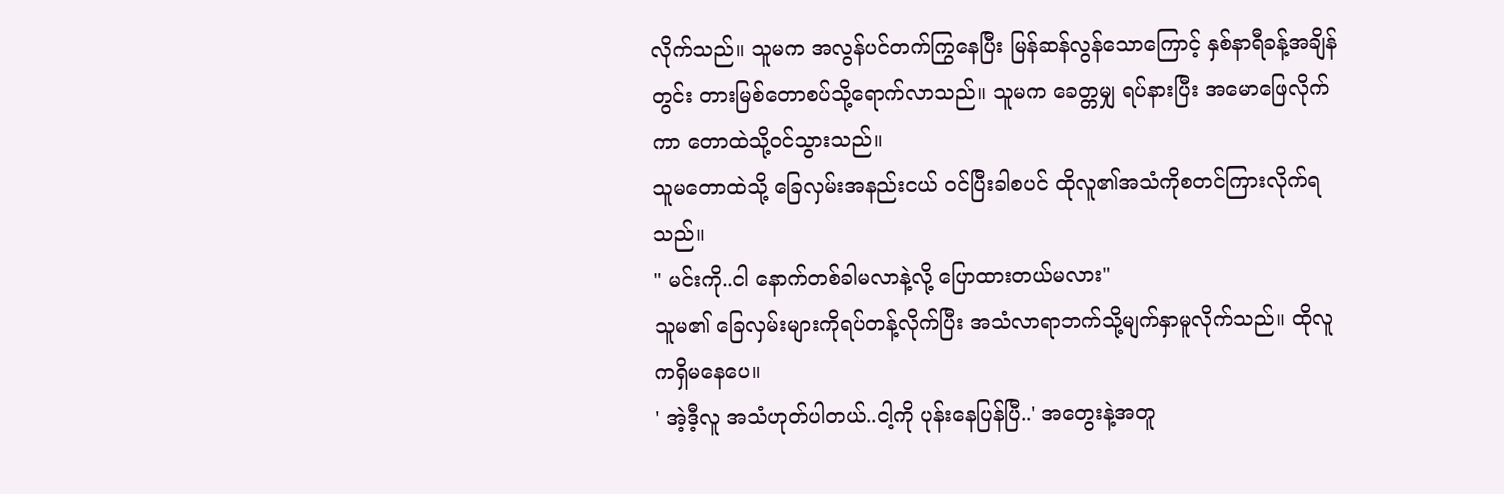လိုက်သည်။ သူမက အလွန်ပင်တက်ကြွနေပြီး မြန်ဆန်လွန်သောကြောင့် နှစ်နာရီခန့်အချိန်တွင်း တားမြစ်တောစပ်သို့ရောက်လာသည်။ သူမက ခေတ္တမျှ ရပ်နားပြီး အမောဖြေလိုက်ကာ တောထဲသို့ဝင်သွားသည်။
သူမတောထဲသို့ ခြေလှမ်းအနည်းငယ် ဝင်ပြီးခါစပင် ထိုလူ၏အသံကိုစတင်ကြားလိုက်ရသည်။
" မင်းကို..ငါ နောက်တစ်ခါမလာနဲ့လို့ ပြောထားတယ်မလား"
သူမ၏ ခြေလှမ်းများကိုရပ်တန့်လိုက်ပြီး အသံလာရာဘက်သို့မျက်နှာမူလိုက်သည်။ ထိုလူကရှိမနေပေ။
' အဲ့ဒီ့လူ အသံဟုတ်ပါတယ်..ငါ့ကို ပုန်းနေပြန်ပြီ..' အတွေးနဲ့အတူ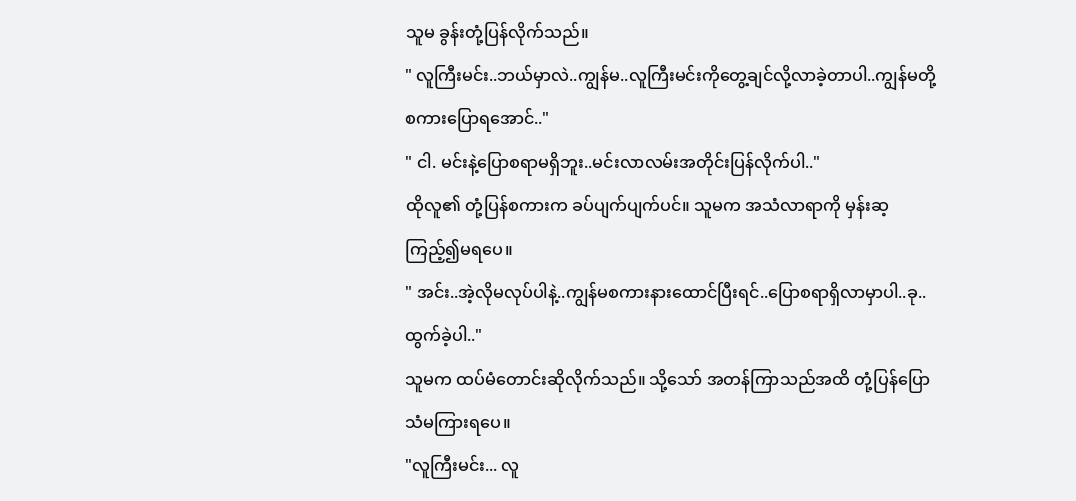သူမ ခွန်းတုံ့ပြန်လိုက်သည်။
" လူကြီးမင်း..ဘယ်မှာလဲ..ကျွန်မ..လူကြီးမင်းကိုတွေ့ချင်လို့လာခဲ့တာပါ..ကျွန်မတို့ စကားပြောရအောင်.."
" ငါ. မင်းနဲ့ပြောစရာမရှိဘူး..မင်းလာလမ်းအတိုင်းပြန်လိုက်ပါ.."
ထိုလူ၏ တုံ့ပြန်စကားက ခပ်ပျက်ပျက်ပင်။ သူမက အသံလာရာကို မှန်းဆ့ကြည့်၍မရပေ။
" အင်း..အဲ့လိုမလုပ်ပါနဲ့..ကျွန်မစကားနားထောင်ပြီးရင်..ပြောစရာရှိလာမှာပါ..ခု..ထွက်ခဲ့ပါ.."
သူမက ထပ်မံတောင်းဆိုလိုက်သည်။ သို့သော် အတန်ကြာသည်အထိ တုံ့ပြန်ပြောသံမကြားရပေ။
"လူကြီးမင်း... လူ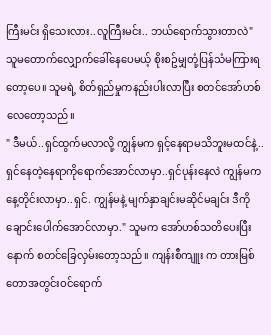ကြီးမင်း ရှိသေးလား..လူကြီးမင်း.. ဘယ်ရောက်သွားတာလဲ" သူမတောက်လျှောက်ခေါ်နေပေမယ့် စိုးစဥ်မျှတုံ့ပြန်သံမကြားရတော့ပေ။ သူမရဲ့ စိတ်ရှည်မှုကနည်းပါးလာပြီး စတင်အော်ဟစ်လေတော့သည်။
" ဒီမယ်..ရှင်ထွက်မလာလို့ ကျွန်မက ရှင့်နေရာမသိဘူးမထင်နဲ့..ရှင်နေတဲ့နေရာကိုရောက်အောင်လာမှာ..ရှင်ပုန်းနေလဲ ကျွန်မကနေ့တိုင်းလာမှာ..ရှင်. ကျွန်မနဲ့ မျက်နှာချင်းမဆိုင်မချင်း ဒီကို ချောင်းပေါက်အောင်လာမှာ." သူမက အော်ဟစ်သတိပေးပြီးနောက် စတင်ခြေလှမ်းတော့သည်။ ကျန်းစီကျူး က တားမြစ်တောအတွင်းဝင်ရောက်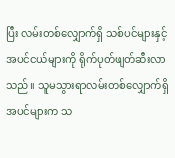ပြီး လမ်းတစ်လျှောက်ရှိ သစ်ပင်များနှင့် အပင်ငယ်များကို ရိုက်ပုတ်ဖျတ်ဆီးလာသည်။ သူမသွားရာလမ်းတစ်လျှောက်ရှိ အပင်များက သ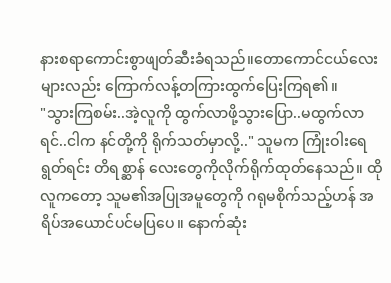နားစရာကောင်းစွာဖျတ်ဆီးခံရသည်။တောကောင်ငယ်လေးများလည်း ကြောက်လန့်တကြားထွက်ပြေးကြရ၏။
"သွားကြစမ်း..အဲ့လူကို ထွက်လာဖို့သွားပြော..မထွက်လာရင်..ငါက နင်တို့ကို ရိုက်သတ်မှာလို့.." သူမက ကြုံးဝါးရေရွတ်ရင်း တိရစ္ဆာန် လေးတွေကိုလိုက်ရိုက်ထုတ်နေသည်။ ထိုလူကတော့ သူမ၏အပြုအမူတွေကို ဂရုမစိုက်သည့်ဟန် အရိပ်အယောင်ပင်မပြပေ။ နောက်ဆုံး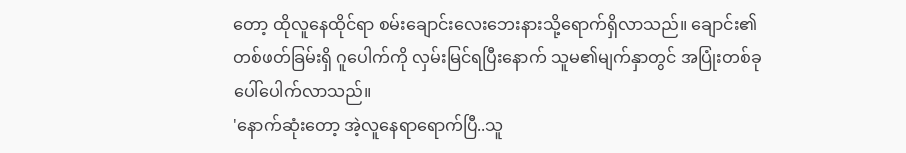တော့ ထိုလူနေထိုင်ရာ စမ်းချောင်းလေးဘေးနားသို့ရောက်ရှိလာသည်။ ချောင်း၏ တစ်ဖတ်ခြမ်းရှိ ဂူပေါက်ကို လှမ်းမြင်ရပြီးနောက် သူမ၏မျက်နှာတွင် အပြုံးတစ်ခုပေါ်ပေါက်လာသည်။
'နောက်ဆုံးတော့ အဲ့လူနေရာရောက်ပြီ..သူ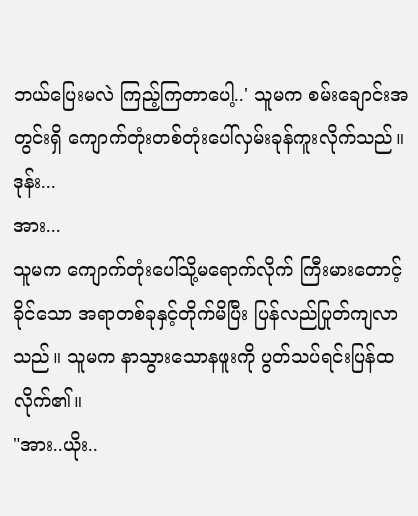ဘယ်ပြေးမလဲ ကြည့်ကြတာပေါ့..' သူမက စမ်းချောင်းအတွင်းရှိ ကျောက်တုံးတစ်တုံးပေါ်လှမ်းခုန်ကူးလိုက်သည်။
ဒုန်း...
အား...
သူမက ကျောက်တုံးပေါ်သို့မရောက်လိုက် ကြီးမားတောင့်ခိုင်သော အရာတစ်ခုနှင့်တိုက်မိပြီး ပြန်လည်ပြုတ်ကျလာသည်။ သူမက နာသွားသောနဖူးကို ပွတ်သပ်ရင်းပြန်ထလိုက်၏။
"အား..ယိုး..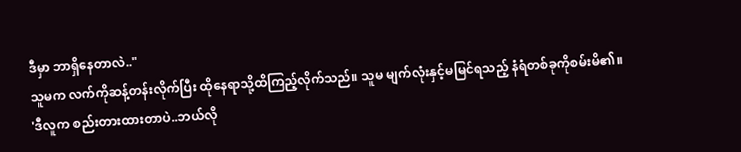ဒီမှာ ဘာရှိနေတာလဲ.."
သူမက လက်ကိုဆန့်တန်းလိုက်ပြီး ထိုနေရာသို့ထိကြည့်လိုက်သည်။ သူမ မျက်လုံးနှင့်မမြင်ရသည့် နံရံတစ်ခုကိုစမ်းမိ၏။
'ဒီလူက စည်းတားထားတာပဲ..ဘယ်လို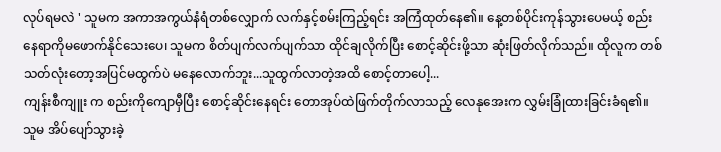လုပ်ရမလဲ ' သူမက အကာအကွယ်နံရံတစ်လျှောက် လက်နှင့်စမ်းကြည့်ရင်း အကြံထုတ်နေ၏။ နေ့တစ်ပိုင်းကုန်သွားပေမယ့် စည်းနေရာကိုမဖောက်နိုင်သေးပေ၊ သူမက စိတ်ပျက်လက်ပျက်သာ ထိုင်ချလိုက်ပြီး စောင့်ဆိုင်းဖို့သာ ဆုံးဖြတ်လိုက်သည်။ ထိုလူက တစ်သတ်လုံးတော့အပြင်မထွက်ပဲ မနေလောက်ဘူး...သူထွက်လာတဲ့အထိ စောင့်တာပေါ့...
ကျန်းစီကျူး က စည်းကိုကျောမှီပြီး စောင့်ဆိုင်းနေရင်း တောအုပ်ထဲဖြက်တိုက်လာသည့် လေနုအေးက လွှမ်းခြုံထားခြင်းခံရ၏။ သူမ အိပ်ပျော်သွားခဲ့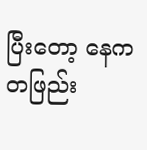ပြီးတော့ နေက တဖြည်း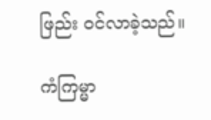ဖြည်း ဝင်လာခဲ့သည်။

ကံကြမ္မာ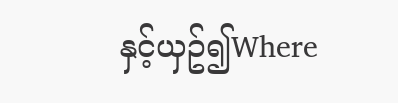နှင့်ယှဥ်၍Where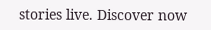stories live. Discover now